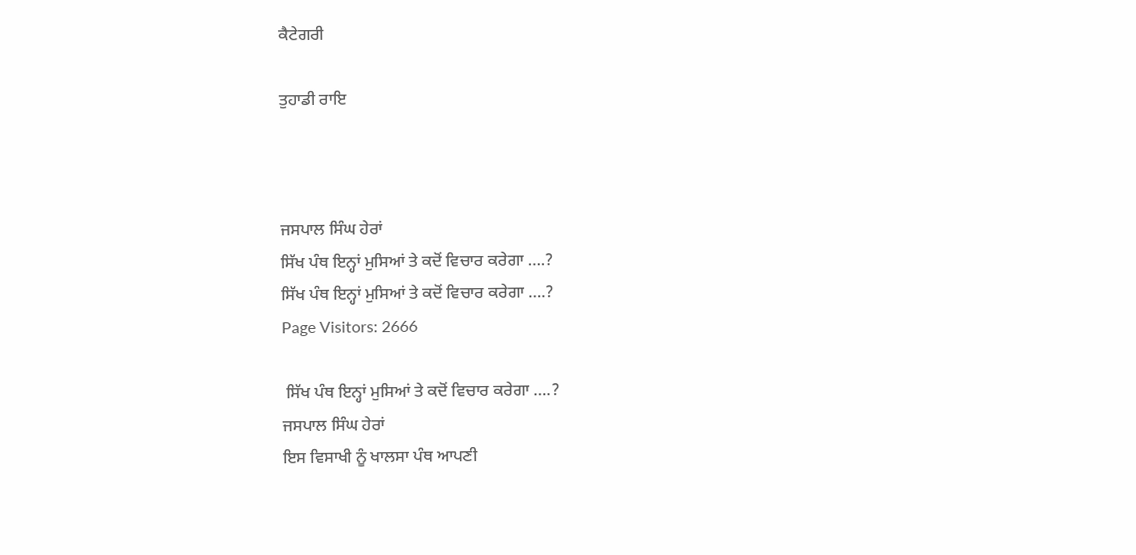ਕੈਟੇਗਰੀ

ਤੁਹਾਡੀ ਰਾਇ



ਜਸਪਾਲ ਸਿੰਘ ਹੇਰਾਂ
ਸਿੱਖ ਪੰਥ ਇਨ੍ਹਾਂ ਮੁਸਿਆਂ ਤੇ ਕਦੋਂ ਵਿਚਾਰ ਕਰੇਗਾ ….?
ਸਿੱਖ ਪੰਥ ਇਨ੍ਹਾਂ ਮੁਸਿਆਂ ਤੇ ਕਦੋਂ ਵਿਚਾਰ ਕਰੇਗਾ ….?
Page Visitors: 2666

 ਸਿੱਖ ਪੰਥ ਇਨ੍ਹਾਂ ਮੁਸਿਆਂ ਤੇ ਕਦੋਂ ਵਿਚਾਰ ਕਰੇਗਾ ….?
ਜਸਪਾਲ ਸਿੰਘ ਹੇਰਾਂ
ਇਸ ਵਿਸਾਖੀ ਨੂੰ ਖਾਲਸਾ ਪੰਥ ਆਪਣੀ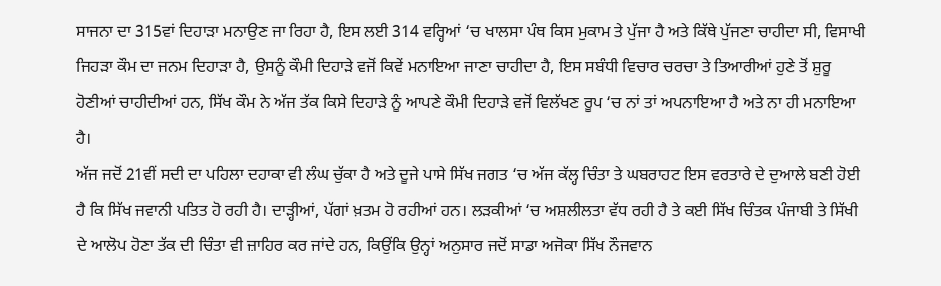ਸਾਜਨਾ ਦਾ 315ਵਾਂ ਦਿਹਾੜਾ ਮਨਾਉਣ ਜਾ ਰਿਹਾ ਹੈ, ਇਸ ਲਈ 314 ਵਰ੍ਹਿਆਂ ‘ਚ ਖਾਲਸਾ ਪੰਥ ਕਿਸ ਮੁਕਾਮ ਤੇ ਪੁੱਜਾ ਹੈ ਅਤੇ ਕਿੱਥੇ ਪੁੱਜਣਾ ਚਾਹੀਦਾ ਸੀ, ਵਿਸਾਖੀ ਜਿਹੜਾ ਕੌਮ ਦਾ ਜਨਮ ਦਿਹਾੜਾ ਹੈ, ਉਸਨੂੰ ਕੌਮੀ ਦਿਹਾੜੇ ਵਜੋਂ ਕਿਵੇਂ ਮਨਾਇਆ ਜਾਣਾ ਚਾਹੀਦਾ ਹੈ, ਇਸ ਸਬੰਧੀ ਵਿਚਾਰ ਚਰਚਾ ਤੇ ਤਿਆਰੀਆਂ ਹੁਣੇ ਤੋਂ ਸ਼ੁਰੂ ਹੋਣੀਆਂ ਚਾਹੀਦੀਆਂ ਹਨ, ਸਿੱਖ ਕੌਮ ਨੇ ਅੱਜ ਤੱਕ ਕਿਸੇ ਦਿਹਾੜੇ ਨੂੰ ਆਪਣੇ ਕੌਮੀ ਦਿਹਾੜੇ ਵਜੋਂ ਵਿਲੱਖਣ ਰੂਪ ‘ਚ ਨਾਂ ਤਾਂ ਅਪਨਾਇਆ ਹੈ ਅਤੇ ਨਾ ਹੀ ਮਨਾਇਆ ਹੈ।
ਅੱਜ ਜਦੋਂ 21ਵੀਂ ਸਦੀ ਦਾ ਪਹਿਲਾ ਦਹਾਕਾ ਵੀ ਲੰਘ ਚੁੱਕਾ ਹੈ ਅਤੇ ਦੂਜੇ ਪਾਸੇ ਸਿੱਖ ਜਗਤ ‘ਚ ਅੱਜ ਕੱਲ੍ਹ ਚਿੰਤਾ ਤੇ ਘਬਰਾਹਟ ਇਸ ਵਰਤਾਰੇ ਦੇ ਦੁਆਲੇ ਬਣੀ ਹੋਈ ਹੈ ਕਿ ਸਿੱਖ ਜਵਾਨੀ ਪਤਿਤ ਹੋ ਰਹੀ ਹੈ। ਦਾੜ੍ਹੀਆਂ, ਪੱਗਾਂ ਖ਼ਤਮ ਹੋ ਰਹੀਆਂ ਹਨ। ਲੜਕੀਆਂ ‘ਚ ਅਸ਼ਲੀਲਤਾ ਵੱਧ ਰਹੀ ਹੈ ਤੇ ਕਈ ਸਿੱਖ ਚਿੰਤਕ ਪੰਜਾਬੀ ਤੇ ਸਿੱਖੀ ਦੇ ਆਲੋਪ ਹੋਣਾ ਤੱਕ ਦੀ ਚਿੰਤਾ ਵੀ ਜ਼ਾਹਿਰ ਕਰ ਜਾਂਦੇ ਹਨ, ਕਿਉਂਕਿ ਉਨ੍ਹਾਂ ਅਨੁਸਾਰ ਜਦੋਂ ਸਾਡਾ ਅਜੋਕਾ ਸਿੱਖ ਨੌਜਵਾਨ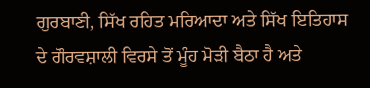ਗੁਰਬਾਣੀ, ਸਿੱਖ ਰਹਿਤ ਮਰਿਆਦਾ ਅਤੇ ਸਿੱਖ ਇਤਿਹਾਸ ਦੇ ਗੌਰਵਸ਼ਾਲੀ ਵਿਰਸੇ ਤੋਂ ਮੂੰਹ ਮੋੜੀ ਬੈਠਾ ਹੈ ਅਤੇ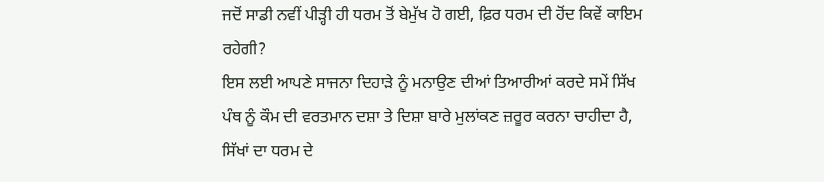ਜਦੋਂ ਸਾਡੀ ਨਵੀਂ ਪੀੜ੍ਹੀ ਹੀ ਧਰਮ ਤੋਂ ਬੇਮੁੱਖ ਹੋ ਗਈ, ਫ਼ਿਰ ਧਰਮ ਦੀ ਹੋਂਦ ਕਿਵੇਂ ਕਾਇਮ ਰਹੇਗੀ?
ਇਸ ਲਈ ਆਪਣੇ ਸਾਜਨਾ ਦਿਹਾੜੇ ਨੂੰ ਮਨਾਉਣ ਦੀਆਂ ਤਿਆਰੀਆਂ ਕਰਦੇ ਸਮੇਂ ਸਿੱਖ ਪੰਥ ਨੂੰ ਕੌਮ ਦੀ ਵਰਤਮਾਨ ਦਸ਼ਾ ਤੇ ਦਿਸ਼ਾ ਬਾਰੇ ਮੁਲਾਂਕਣ ਜ਼ਰੂਰ ਕਰਨਾ ਚਾਹੀਦਾ ਹੈ, ਸਿੱਖਾਂ ਦਾ ਧਰਮ ਦੇ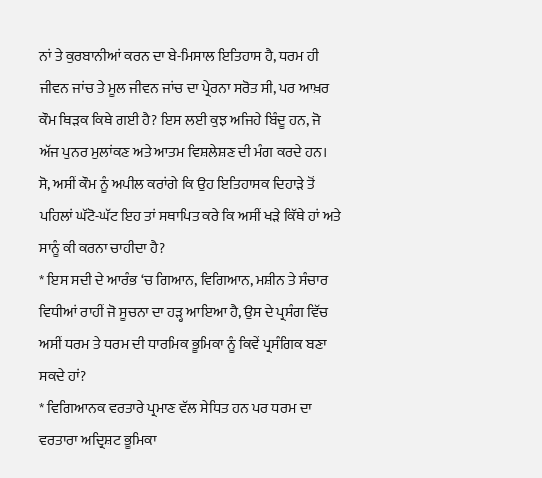ਨਾਂ ਤੇ ਕੁਰਬਾਨੀਆਂ ਕਰਨ ਦਾ ਬੇ-ਮਿਸਾਲ ਇਤਿਹਾਸ ਹੈ, ਧਰਮ ਹੀ ਜੀਵਨ ਜਾਂਚ ਤੇ ਮੂਲ ਜੀਵਨ ਜਾਂਚ ਦਾ ਪ੍ਰੇਰਨਾ ਸਰੋਤ ਸੀ, ਪਰ ਆਖ਼ਰ ਕੌਮ ਥਿੜਕ ਕਿਥੇ ਗਈ ਹੈ? ਇਸ ਲਈ ਕੁਝ ਅਜਿਹੇ ਬਿੰਦੂ ਹਨ, ਜੋ ਅੱਜ ਪੁਨਰ ਮੁਲਾਂਕਣ ਅਤੇ ਆਤਮ ਵਿਸ਼ਲੇਸ਼ਣ ਦੀ ਮੰਗ ਕਰਦੇ ਹਨ।
ਸੋ, ਅਸੀਂ ਕੌਮ ਨੂੰ ਅਪੀਲ ਕਰਾਂਗੇ ਕਿ ਉਹ ਇਤਿਹਾਸਕ ਦਿਹਾੜੇ ਤੋਂ ਪਹਿਲਾਂ ਘੱਟੋ-ਘੱਟ ਇਹ ਤਾਂ ਸਥਾਪਿਤ ਕਰੇ ਕਿ ਅਸੀਂ ਖੜੇ ਕਿੱਥੇ ਹਾਂ ਅਤੇ ਸਾਨੂੰ ਕੀ ਕਰਨਾ ਚਾਹੀਦਾ ਹੈ?
* ਇਸ ਸਦੀ ਦੇ ਆਰੰਭ ‘ਚ ਗਿਆਨ, ਵਿਗਿਆਨ, ਮਸ਼ੀਨ ਤੇ ਸੰਚਾਰ ਵਿਧੀਆਂ ਰਾਹੀਂ ਜੋ ਸੂਚਨਾ ਦਾ ਹੜ੍ਹ ਆਇਆ ਹੈ, ਉਸ ਦੇ ਪ੍ਰਸੰਗ ਵਿੱਚ ਅਸੀਂ ਧਰਮ ਤੇ ਧਰਮ ਦੀ ਧਾਰਮਿਕ ਭੂਮਿਕਾ ਨੂੰ ਕਿਵੇਂ ਪ੍ਰਸੰਗਿਕ ਬਣਾ ਸਕਦੇ ਹਾਂ?
* ਵਿਗਿਆਨਕ ਵਰਤਾਰੇ ਪ੍ਰਮਾਣ ਵੱਲ ਸੇਧਿਤ ਹਨ ਪਰ ਧਰਮ ਦਾ ਵਰਤਾਰਾ ਅਦ੍ਰਿਸ਼ਟ ਭੂਮਿਕਾ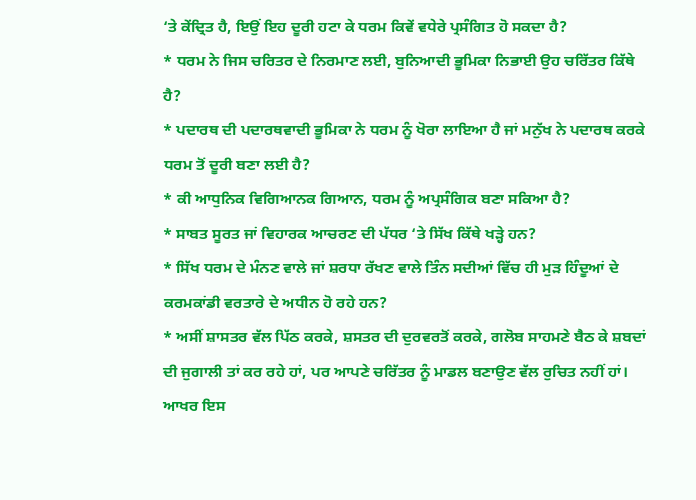‘ਤੇ ਕੇਂਦ੍ਰਿਤ ਹੈ, ਇਉਂ ਇਹ ਦੂਰੀ ਹਟਾ ਕੇ ਧਰਮ ਕਿਵੇਂ ਵਧੇਰੇ ਪ੍ਰਸੰਗਿਤ ਹੋ ਸਕਦਾ ਹੈ?
* ਧਰਮ ਨੇ ਜਿਸ ਚਰਿਤਰ ਦੇ ਨਿਰਮਾਣ ਲਈ, ਬੁਨਿਆਦੀ ਭੂਮਿਕਾ ਨਿਭਾਈ ਉਹ ਚਰਿੱਤਰ ਕਿੱਥੇ ਹੈ?
* ਪਦਾਰਥ ਦੀ ਪਦਾਰਥਵਾਦੀ ਭੂਮਿਕਾ ਨੇ ਧਰਮ ਨੂੰ ਖੋਰਾ ਲਾਇਆ ਹੈ ਜਾਂ ਮਨੁੱਖ ਨੇ ਪਦਾਰਥ ਕਰਕੇ ਧਰਮ ਤੋਂ ਦੂਰੀ ਬਣਾ ਲਈ ਹੈ?
* ਕੀ ਆਧੁਨਿਕ ਵਿਗਿਆਨਕ ਗਿਆਨ, ਧਰਮ ਨੂੰ ਅਪ੍ਰਸੰਗਿਕ ਬਣਾ ਸਕਿਆ ਹੈ?
* ਸਾਬਤ ਸੂਰਤ ਜਾਂ ਵਿਹਾਰਕ ਆਚਰਣ ਦੀ ਪੱਧਰ ‘ਤੇ ਸਿੱਖ ਕਿੱਥੇ ਖੜ੍ਹੇ ਹਨ?
* ਸਿੱਖ ਧਰਮ ਦੇ ਮੰਨਣ ਵਾਲੇ ਜਾਂ ਸ਼ਰਧਾ ਰੱਖਣ ਵਾਲੇ ਤਿੰਨ ਸਦੀਆਂ ਵਿੱਚ ਹੀ ਮੁੜ ਹਿੰਦੂਆਂ ਦੇ ਕਰਮਕਾਂਡੀ ਵਰਤਾਰੇ ਦੇ ਅਧੀਨ ਹੋ ਰਹੇ ਹਨ?
* ਅਸੀਂ ਸ਼ਾਸਤਰ ਵੱਲ ਪਿੱਠ ਕਰਕੇ, ਸ਼ਸਤਰ ਦੀ ਦੁਰਵਰਤੋਂ ਕਰਕੇ, ਗਲੋਬ ਸਾਹਮਣੇ ਬੈਠ ਕੇ ਸ਼ਬਦਾਂ ਦੀ ਜੁਗਾਲੀ ਤਾਂ ਕਰ ਰਹੇ ਹਾਂ, ਪਰ ਆਪਣੇ ਚਰਿੱਤਰ ਨੂੰ ਮਾਡਲ ਬਣਾਉਣ ਵੱਲ ਰੁਚਿਤ ਨਹੀਂ ਹਾਂ। ਆਖਰ ਇਸ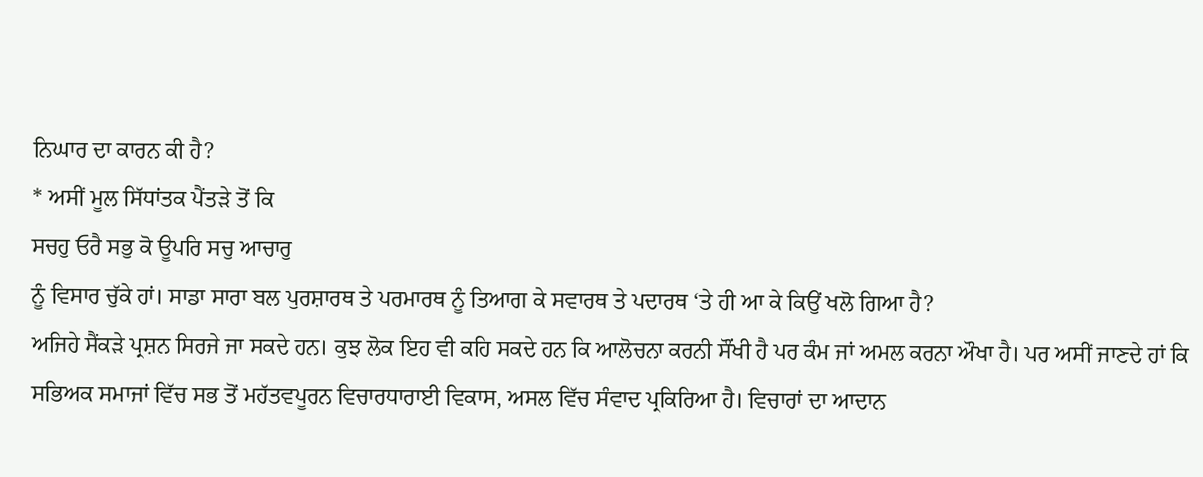ਨਿਘਾਰ ਦਾ ਕਾਰਨ ਕੀ ਹੈ?
* ਅਸੀਂ ਮੂਲ ਸਿੱਧਾਂਤਕ ਪੈਂਤੜੇ ਤੋਂ ਕਿ
ਸਚਹੁ ਓਰੈ ਸਭੁ ਕੋ ਊਪਰਿ ਸਚੁ ਆਚਾਰੁ
ਨੂੰ ਵਿਸਾਰ ਚੁੱਕੇ ਹਾਂ। ਸਾਡਾ ਸਾਰਾ ਬਲ ਪੁਰਸ਼ਾਰਥ ਤੇ ਪਰਮਾਰਥ ਨੂੰ ਤਿਆਗ ਕੇ ਸਵਾਰਥ ਤੇ ਪਦਾਰਥ ‘ਤੇ ਹੀ ਆ ਕੇ ਕਿਉਂ ਖਲੋ ਗਿਆ ਹੈ?
ਅਜਿਹੇ ਸੈਂਕੜੇ ਪ੍ਰਸ਼ਨ ਸਿਰਜੇ ਜਾ ਸਕਦੇ ਹਨ। ਕੁਝ ਲੋਕ ਇਹ ਵੀ ਕਹਿ ਸਕਦੇ ਹਨ ਕਿ ਆਲੋਚਨਾ ਕਰਨੀ ਸੌਂਖੀ ਹੈ ਪਰ ਕੰਮ ਜਾਂ ਅਮਲ ਕਰਨਾ ਔਖਾ ਹੈ। ਪਰ ਅਸੀਂ ਜਾਣਦੇ ਹਾਂ ਕਿ ਸਭਿਅਕ ਸਮਾਜਾਂ ਵਿੱਚ ਸਭ ਤੋਂ ਮਹੱਤਵਪੂਰਨ ਵਿਚਾਰਧਾਰਾਈ ਵਿਕਾਸ, ਅਸਲ ਵਿੱਚ ਸੰਵਾਦ ਪ੍ਰਕਿਰਿਆ ਹੈ। ਵਿਚਾਰਾਂ ਦਾ ਆਦਾਨ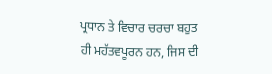ਪ੍ਰਧਾਨ ਤੇ ਵਿਚਾਰ ਚਰਚਾ ਬਹੁਤ ਹੀ ਮਹੱਤਵਪੂਰਨ ਹਨ, ਜਿਸ ਦੀ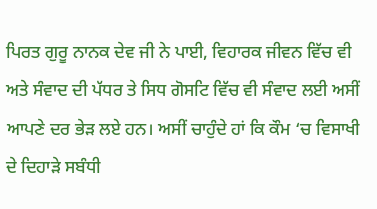ਪਿਰਤ ਗੁਰੂ ਨਾਨਕ ਦੇਵ ਜੀ ਨੇ ਪਾਈ, ਵਿਹਾਰਕ ਜੀਵਨ ਵਿੱਚ ਵੀ ਅਤੇ ਸੰਵਾਦ ਦੀ ਪੱਧਰ ਤੇ ਸਿਧ ਗੋਸਟਿ ਵਿੱਚ ਵੀ ਸੰਵਾਦ ਲਈ ਅਸੀਂ ਆਪਣੇ ਦਰ ਭੇੜ ਲਏ ਹਨ। ਅਸੀਂ ਚਾਹੁੰਦੇ ਹਾਂ ਕਿ ਕੌਮ ‘ਚ ਵਿਸਾਖੀ ਦੇ ਦਿਹਾੜੇ ਸਬੰਧੀ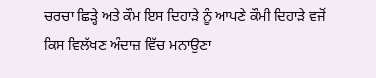ਚਰਚਾ ਛਿੜ੍ਹੇ ਅਤੇ ਕੌਮ ਇਸ ਦਿਹਾੜੇ ਨੂੰ ਆਪਣੇ ਕੌਮੀ ਦਿਹਾੜੇ ਵਜੋਂ ਕਿਸ ਵਿਲੱਖਣ ਅੰਦਾਜ਼ ਵਿੱਚ ਮਨਾਉਣਾ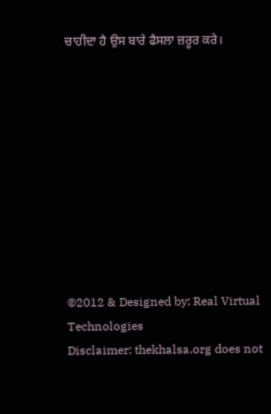ਚਾਹੀਦਾ ਹੈ ਉਸ ਬਾਰੇ ਫੈਸਲਾ ਜ਼ਰੂਰ ਕਰੇ।










©2012 & Designed by: Real Virtual Technologies
Disclaimer: thekhalsa.org does not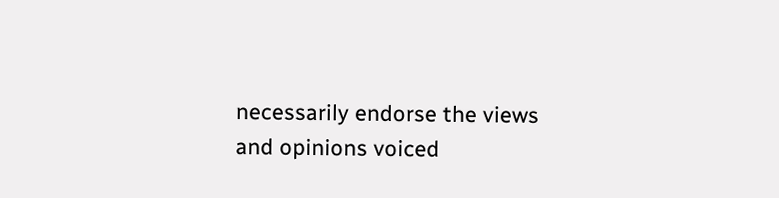necessarily endorse the views and opinions voiced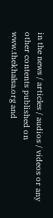in the news / articles / audios / videos or any other contents published on www.thekhalsa.org and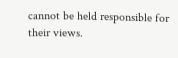cannot be held responsible for their views.